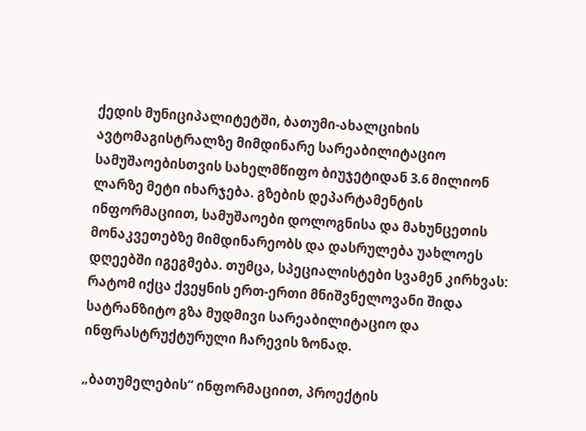ქედის მუნიციპალიტეტში, ბათუმი-ახალციხის ავტომაგისტრალზე მიმდინარე სარეაბილიტაციო სამუშაოებისთვის სახელმწიფო ბიუჯეტიდან 3.6 მილიონ ლარზე მეტი იხარჯება. გზების დეპარტამენტის ინფორმაციით, სამუშაოები დოლოგნისა და მახუნცეთის მონაკვეთებზე მიმდინარეობს და დასრულება უახლოეს დღეებში იგეგმება. თუმცა, სპეციალისტები სვამენ კირხვას: რატომ იქცა ქვეყნის ერთ-ერთი მნიშვნელოვანი შიდა სატრანზიტო გზა მუდმივი სარეაბილიტაციო და ინფრასტრუქტურული ჩარევის ზონად.

„ბათუმელების“ ინფორმაციით, პროექტის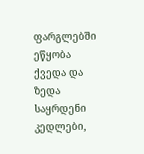ფარგლებში ეწყობა ქვედა და ზედა საყრდენი კედლები,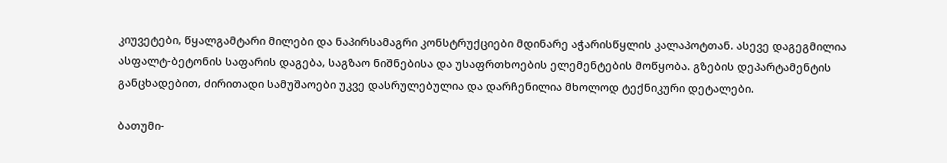კიუვეტები, წყალგამტარი მილები და ნაპირსამაგრი კონსტრუქციები მდინარე აჭარისწყლის კალაპოტთან. ასევე დაგეგმილია ასფალტ-ბეტონის საფარის დაგება, საგზაო ნიშნებისა და უსაფრთხოების ელემენტების მოწყობა. გზების დეპარტამენტის განცხადებით, ძირითადი სამუშაოები უკვე დასრულებულია და დარჩენილია მხოლოდ ტექნიკური დეტალები.

ბათუმი-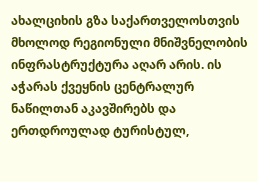ახალციხის გზა საქართველოსთვის მხოლოდ რეგიონული მნიშვნელობის ინფრასტრუქტურა აღარ არის. ის აჭარას ქვეყნის ცენტრალურ ნაწილთან აკავშირებს და ერთდროულად ტურისტულ,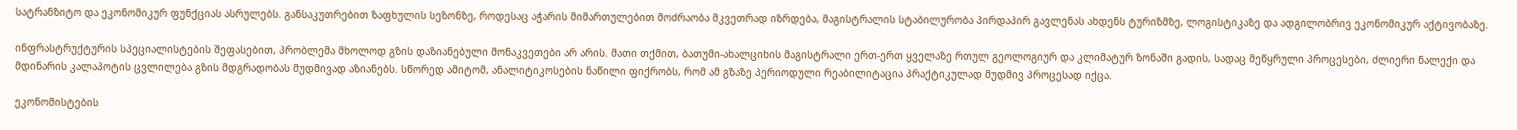სატრანზიტო და ეკონომიკურ ფუნქციას ასრულებს. განსაკუთრებით ზაფხულის სეზონზე, როდესაც აჭარის მიმართულებით მოძრაობა მკვეთრად იზრდება, მაგისტრალის სტაბილურობა პირდაპირ გავლენას ახდენს ტურიზმზე, ლოგისტიკაზე და ადგილობრივ ეკონომიკურ აქტივობაზე.

ინფრასტრუქტურის სპეციალისტების შეფასებით, პრობლემა მხოლოდ გზის დაზიანებული მონაკვეთები არ არის. მათი თქმით, ბათუმი-ახალციხის მაგისტრალი ერთ-ერთ ყველაზე რთულ გეოლოგიურ და კლიმატურ ზონაში გადის, სადაც მეწყრული პროცესები, ძლიერი ნალექი და მდინარის კალაპოტის ცვლილება გზის მდგრადობას მუდმივად აზიანებს. სწორედ ამიტომ, ანალიტიკოსების ნაწილი ფიქრობს, რომ ამ გზაზე პერიოდული რეაბილიტაცია პრაქტიკულად მუდმივ პროცესად იქცა.

ეკონომისტების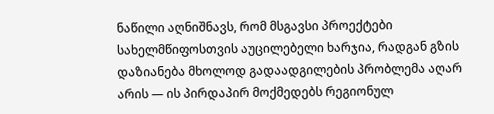ნაწილი აღნიშნავს, რომ მსგავსი პროექტები სახელმწიფოსთვის აუცილებელი ხარჯია, რადგან გზის დაზიანება მხოლოდ გადაადგილების პრობლემა აღარ არის — ის პირდაპირ მოქმედებს რეგიონულ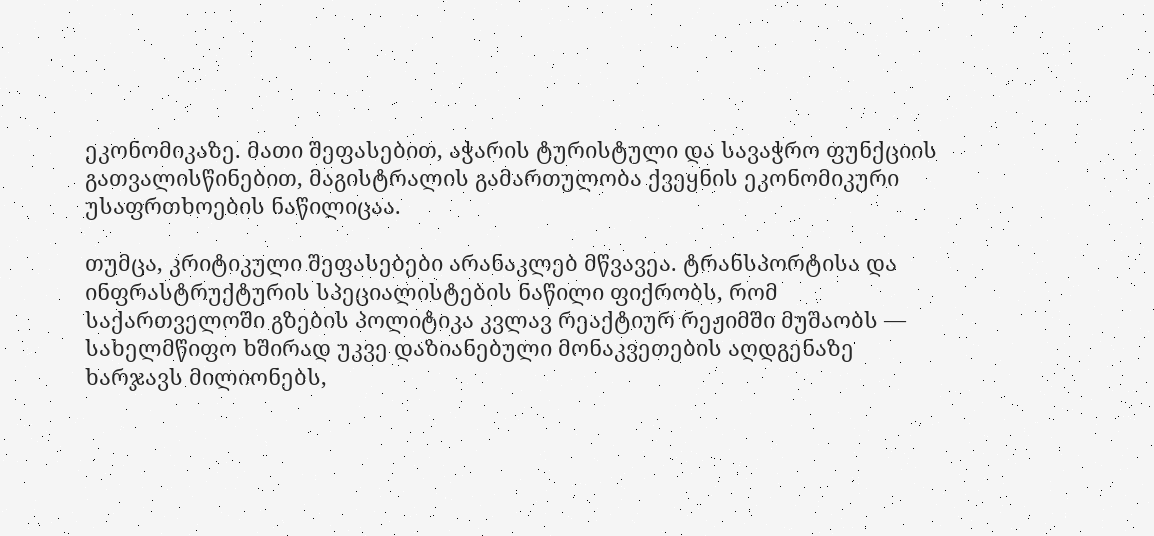ეკონომიკაზე. მათი შეფასებით, აჭარის ტურისტული და სავაჭრო ფუნქციის გათვალისწინებით, მაგისტრალის გამართულობა ქვეყნის ეკონომიკური უსაფრთხოების ნაწილიცაა.

თუმცა, კრიტიკული შეფასებები არანაკლებ მწვავეა. ტრანსპორტისა და ინფრასტრუქტურის სპეციალისტების ნაწილი ფიქრობს, რომ საქართველოში გზების პოლიტიკა კვლავ რეაქტიურ რეჟიმში მუშაობს — სახელმწიფო ხშირად უკვე დაზიანებული მონაკვეთების აღდგენაზე ხარჯავს მილიონებს,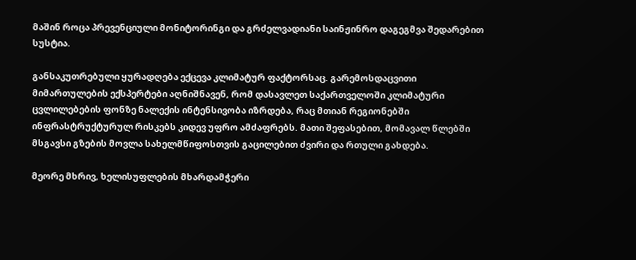მაშინ როცა პრევენციული მონიტორინგი და გრძელვადიანი საინჟინრო დაგეგმვა შედარებით სუსტია.

განსაკუთრებული ყურადღება ექცევა კლიმატურ ფაქტორსაც. გარემოსდაცვითი მიმართულების ექსპერტები აღნიშნავენ, რომ დასავლეთ საქართველოში კლიმატური ცვლილებების ფონზე ნალექის ინტენსივობა იზრდება, რაც მთიან რეგიონებში ინფრასტრუქტურულ რისკებს კიდევ უფრო ამძაფრებს. მათი შეფასებით, მომავალ წლებში მსგავსი გზების მოვლა სახელმწიფოსთვის გაცილებით ძვირი და რთული გახდება.

მეორე მხრივ, ხელისუფლების მხარდამჭერი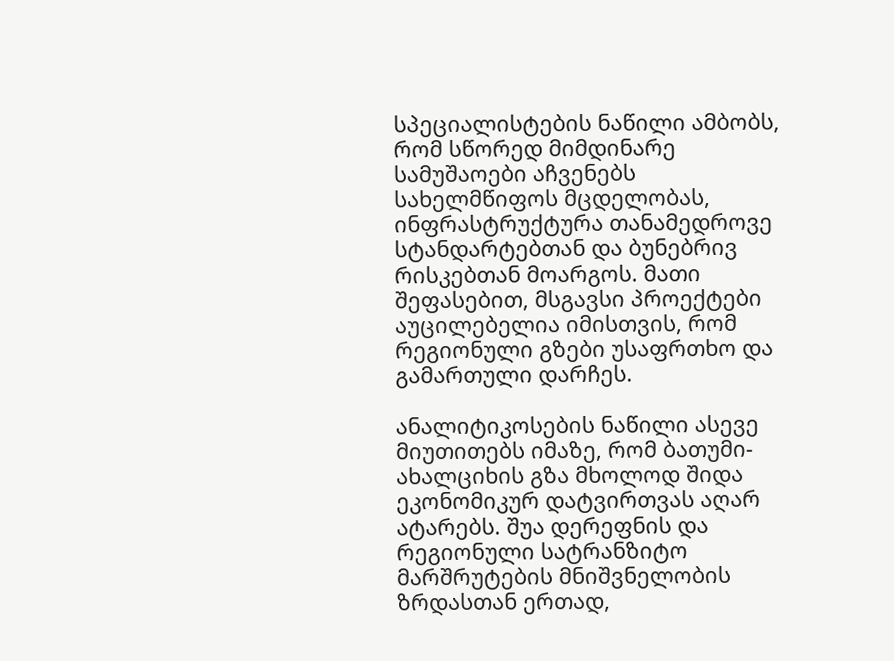სპეციალისტების ნაწილი ამბობს, რომ სწორედ მიმდინარე სამუშაოები აჩვენებს სახელმწიფოს მცდელობას, ინფრასტრუქტურა თანამედროვე სტანდარტებთან და ბუნებრივ რისკებთან მოარგოს. მათი შეფასებით, მსგავსი პროექტები აუცილებელია იმისთვის, რომ რეგიონული გზები უსაფრთხო და გამართული დარჩეს.

ანალიტიკოსების ნაწილი ასევე მიუთითებს იმაზე, რომ ბათუმი-ახალციხის გზა მხოლოდ შიდა ეკონომიკურ დატვირთვას აღარ ატარებს. შუა დერეფნის და რეგიონული სატრანზიტო მარშრუტების მნიშვნელობის ზრდასთან ერთად,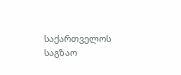საქართველოს საგზაო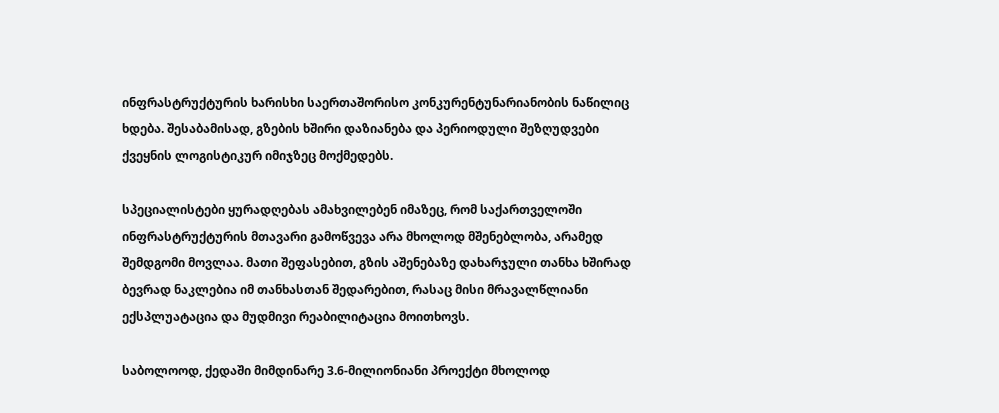ინფრასტრუქტურის ხარისხი საერთაშორისო კონკურენტუნარიანობის ნაწილიც ხდება. შესაბამისად, გზების ხშირი დაზიანება და პერიოდული შეზღუდვები ქვეყნის ლოგისტიკურ იმიჯზეც მოქმედებს.

სპეციალისტები ყურადღებას ამახვილებენ იმაზეც, რომ საქართველოში ინფრასტრუქტურის მთავარი გამოწვევა არა მხოლოდ მშენებლობა, არამედ შემდგომი მოვლაა. მათი შეფასებით, გზის აშენებაზე დახარჯული თანხა ხშირად ბევრად ნაკლებია იმ თანხასთან შედარებით, რასაც მისი მრავალწლიანი ექსპლუატაცია და მუდმივი რეაბილიტაცია მოითხოვს.

საბოლოოდ, ქედაში მიმდინარე 3.6-მილიონიანი პროექტი მხოლოდ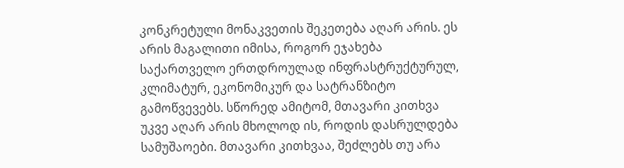კონკრეტული მონაკვეთის შეკეთება აღარ არის. ეს არის მაგალითი იმისა, როგორ ეჯახება საქართველო ერთდროულად ინფრასტრუქტურულ, კლიმატურ, ეკონომიკურ და სატრანზიტო გამოწვევებს. სწორედ ამიტომ, მთავარი კითხვა უკვე აღარ არის მხოლოდ ის, როდის დასრულდება სამუშაოები. მთავარი კითხვაა, შეძლებს თუ არა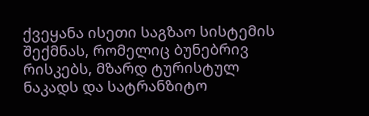ქვეყანა ისეთი საგზაო სისტემის შექმნას, რომელიც ბუნებრივ რისკებს, მზარდ ტურისტულ ნაკადს და სატრანზიტო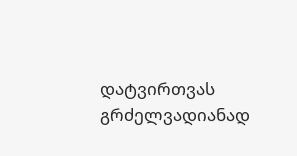დატვირთვას გრძელვადიანად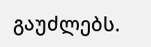გაუძლებს.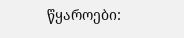წყაროები: